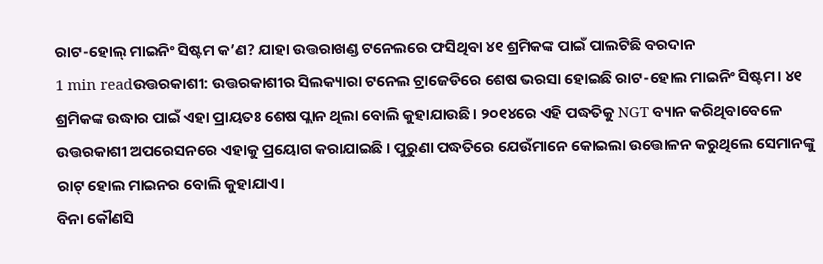ରାଟ-ହୋଲ୍ ମାଇନିଂ ସିଷ୍ଟମ କ’ଣ? ଯାହା ଉତ୍ତରାଖଣ୍ଡ ଟନେଲରେ ଫସିଥିବା ୪୧ ଶ୍ରମିକଙ୍କ ପାଇଁ ପାଲଟିଛି ବରଦାନ
1 min readଉତ୍ତରକାଶୀ: ଉତ୍ତରକାଶୀର ସିଲକ୍ୟାରା ଟନେଲ ଟ୍ରାଜେଡିରେ ଶେଷ ଭରସା ହୋଇଛି ରାଟ-ହୋଲ ମାଇନିଂ ସିଷ୍ଟମ। ୪୧ ଶ୍ରମିକଙ୍କ ଉଦ୍ଧାର ପାଇଁ ଏହା ପ୍ରାୟତଃ ଶେଷ ପ୍ଲାନ ଥିଲା ବୋଲି କୁହାଯାଉଛି। ୨୦୧୪ରେ ଏହି ପଦ୍ଧତିକୁ NGT ବ୍ୟାନ କରିଥିବାବେଳେ ଉତ୍ତରକାଶୀ ଅପରେସନରେ ଏହାକୁ ପ୍ରୟୋଗ କରାଯାଇଛି । ପୁରୁଣା ପଦ୍ଧତିରେ ଯେଉଁମାନେ କୋଇଲା ଉତ୍ତୋଳନ କରୁଥିଲେ ସେମାନଙ୍କୁ ରାଟ୍ ହୋଲ ମାଇନର ବୋଲି କୁହାଯାଏ।
ବିନା କୌଣସି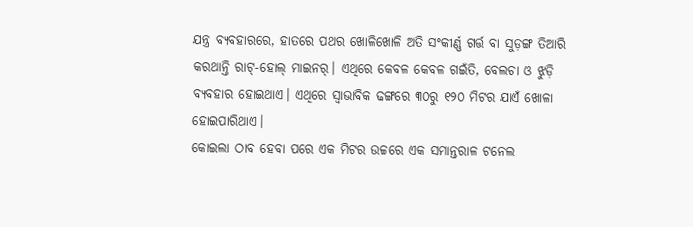ଯନ୍ତ୍ର ବ୍ୟବହାରରେ, ହାତରେ ପଥର ଖୋଳିଖୋଳି ଅତି ସଂକୀର୍ଣ୍ଣ ଗର୍ତ୍ତ ବା ସୁଡ଼ଙ୍ଗ ତିଆରି କରଥାନ୍ତି ରାଟ୍-ହୋଲ୍ ମାଇନର୍। ଏଥିରେ କେବଳ କେବଳ ଗଇଁତି, ବେଲଚା ଓ ଝୁଡ଼ି ବ୍ୟବହାର ହୋଇଥାଏ। ଏଥିରେ ସ୍ବାଭାବିକ ଢଙ୍ଗରେ ୩୦ରୁ ୧୨୦ ମିଟର ଯାଏଁ ଖୋଳା ହୋଇପାରିଥାଏ।
କୋଇଲା ଠାବ ହେବା ପରେ ଏକ ମିଟର ଉଚ୍ଚରେ ଏକ ସମାନ୍ତରାଳ ଟନେଲ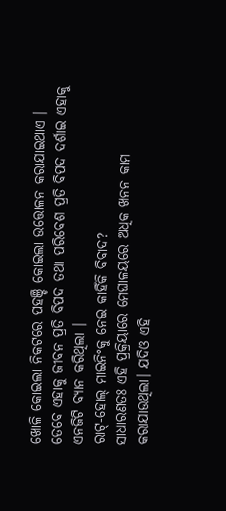ଖୋଳି କୋଇଲା ନିକଟରେ ପହଞ୍ଚି କୋଇଲା ଉତ୍ତୋଳନ କରାଯାଇଥାଏ । ତେବେ ଏହାକୁ ଜୀବନ ପ୍ରତି ବିପଦ ତଥା ପରିବେଶ ପ୍ରତି ବିପଦ ଦର୍ଶାଇ ଏହାକୁ ଏନଜିଟି ବ୍ୟାନ କରିଥିଲା ।
ରାଟ୍-ହୋଲ୍ ମାଇନିଂକୁ ନେଇ କାହିଁକି ବିବାଦ?
ସାଧାରଣତଃ ଏହି ପ୍ରକ୍ରିୟାରେ ମେଘାଳୟରେ ଅଧିକ ଖନନ କାମ କରାଯାଉଥିଲା। ଯଦିଓ ଏହି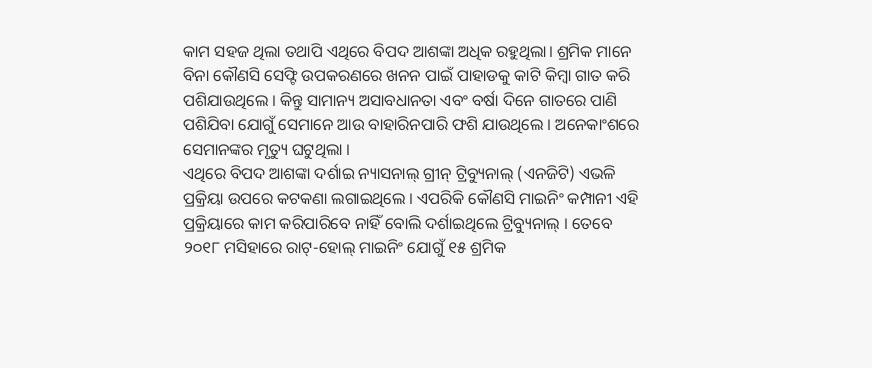କାମ ସହଜ ଥିଲା ତଥାପି ଏଥିରେ ବିପଦ ଆଶଙ୍କା ଅଧିକ ରହୁଥିଲା। ଶ୍ରମିକ ମାନେ ବିନା କୌଣସି ସେଫ୍ଟି ଉପକରଣରେ ଖନନ ପାଇଁ ପାହାଡକୁ କାଟି କିମ୍ବା ଗାତ କରି ପଶିଯାଉଥିଲେ । କିନ୍ତୁ ସାମାନ୍ୟ ଅସାବଧାନତା ଏବଂ ବର୍ଷା ଦିନେ ଗାତରେ ପାଣି ପଶିଯିବା ଯୋଗୁଁ ସେମାନେ ଆଉ ବାହାରିନପାରି ଫଶି ଯାଉଥିଲେ । ଅନେକାଂଶରେ ସେମାନଙ୍କର ମୃତ୍ୟୁ ଘଟୁଥିଲା ।
ଏଥିରେ ବିପଦ ଆଶଙ୍କା ଦର୍ଶାଇ ନ୍ୟାସନାଲ୍ ଗ୍ରୀନ୍ ଟ୍ରିବ୍ୟୁନାଲ୍ (ଏନଜିଟି) ଏଭଳି ପ୍ରକ୍ରିୟା ଉପରେ କଟକଣା ଲଗାଇଥିଲେ । ଏପରିକି କୌଣସି ମାଇନିଂ କମ୍ପାନୀ ଏହି ପ୍ରକ୍ରିୟାରେ କାମ କରିପାରିବେ ନାହିଁ ବୋଲି ଦର୍ଶାଇଥିଲେ ଟ୍ରିବ୍ୟୁନାଲ୍ । ତେବେ ୨୦୧୮ ମସିହାରେ ରାଟ୍-ହୋଲ୍ ମାଇନିଂ ଯୋଗୁଁ ୧୫ ଶ୍ରମିକ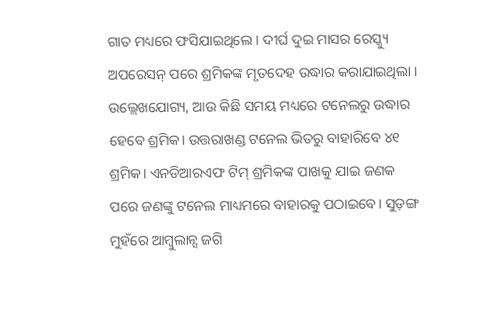ଗାତ ମଧ୍ୟରେ ଫସିଯାଇଥିଲେ । ଦୀର୍ଘ ଦୁଇ ମାସର ରେସ୍କ୍ୟୁ ଅପରେସନ୍ ପରେ ଶ୍ରମିକଙ୍କ ମୃତଦେହ ଉଦ୍ଧାର କରାଯାଇଥିଲା ।
ଉଲ୍ଲେଖଯୋଗ୍ୟ, ଆଉ କିଛି ସମୟ ମଧ୍ୟରେ ଟନେଲରୁ ଉଦ୍ଧାର ହେବେ ଶ୍ରମିକ। ଉତ୍ତରାଖଣ୍ଡ ଟନେଲ ଭିତରୁ ବାହାରିବେ ୪୧ ଶ୍ରମିକ। ଏନଡିଆରଏଫ ଟିମ୍ ଶ୍ରମିକଙ୍କ ପାଖକୁ ଯାଇ ଜଣକ ପରେ ଜଣଙ୍କୁ ଟନେଲ ମାଧ୍ୟମରେ ବାହାରକୁ ପଠାଇବେ। ସୁଡ଼ଙ୍ଗ ମୁହଁରେ ଆମ୍ବୁଲାନ୍ସ ଜଗି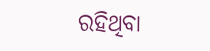ରହିଥିବା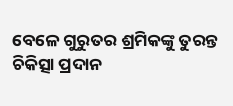ବେଳେ ଗୁରୁତର ଶ୍ରମିକଙ୍କୁ ତୁରନ୍ତ ଚିକିତ୍ସା ପ୍ରଦାନ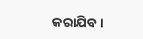କରାଯିବ।